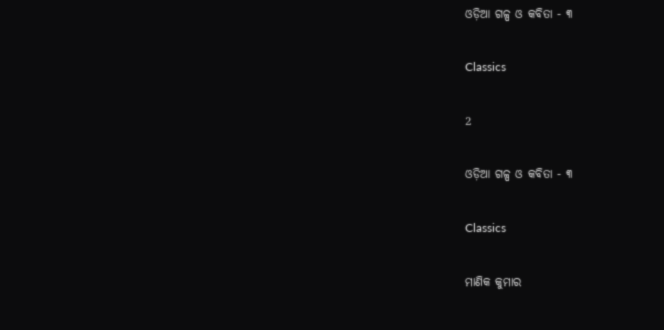ଓଡ଼ିଆ ଗଳ୍ପ ଓ କବିତା - ୩

Classics

2

ଓଡ଼ିଆ ଗଳ୍ପ ଓ କବିତା - ୩

Classics

ମାଣିକ କୁମାର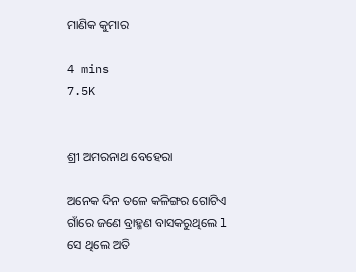ମାଣିକ କୁମାର

4 mins
7.5K


ଶ୍ରୀ ଅମରନାଥ ବେହେରା

ଅନେକ ଦିନ ତଳେ କଳିଙ୍ଗର ଗୋଟିଏ ଗାଁରେ ଜଣେ ବ୍ରାହ୍ମଣ ବାସକରୁଥିଲେ l ସେ ଥିଲେ ଅତି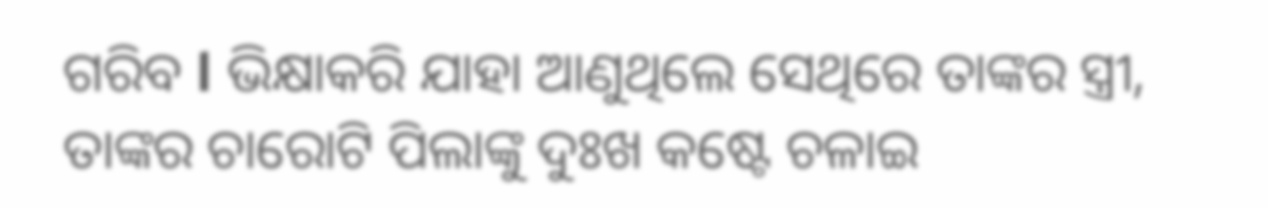ଗରିବ l ଭିକ୍ଷାକରି ଯାହା ଆଣୁଥିଲେ ସେଥିରେ ତାଙ୍କର ସ୍ତ୍ରୀ, ତାଙ୍କର ଚାରୋଟି ପିଲାଙ୍କୁ ଦୁଃଖ କଷ୍ଟେ ଚଳାଇ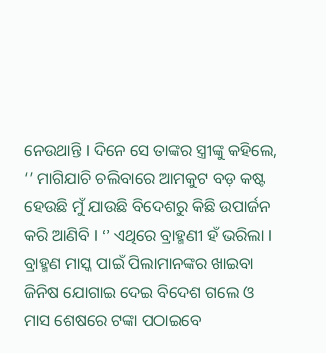ନେଉଥାନ୍ତି l ଦିନେ ସେ ତାଙ୍କର ସ୍ତ୍ରୀଙ୍କୁ କହିଲେ, ‘’ ମାଗିଯାଚି ଚଲିବାରେ ଆମକୁଟ ବଡ଼ କଷ୍ଟ ହେଉଛି ମୁଁ ଯାଉଛି ବିଦେଶରୁ କିଛି ଉପାର୍ଜନ କରି ଆଣିବି l ‘’ ଏଥିରେ ବ୍ରାହ୍ମଣୀ ହଁ ଭରିଲା l ବ୍ରାହ୍ମଣ ମାସ୍କ ପାଇଁ ପିଲାମାନଙ୍କର ଖାଇବା ଜିନିଷ ଯୋଗାଇ ଦେଇ ବିଦେଶ ଗଲେ ଓ ମାସ ଶେଷରେ ଟଙ୍କା ପଠାଇବେ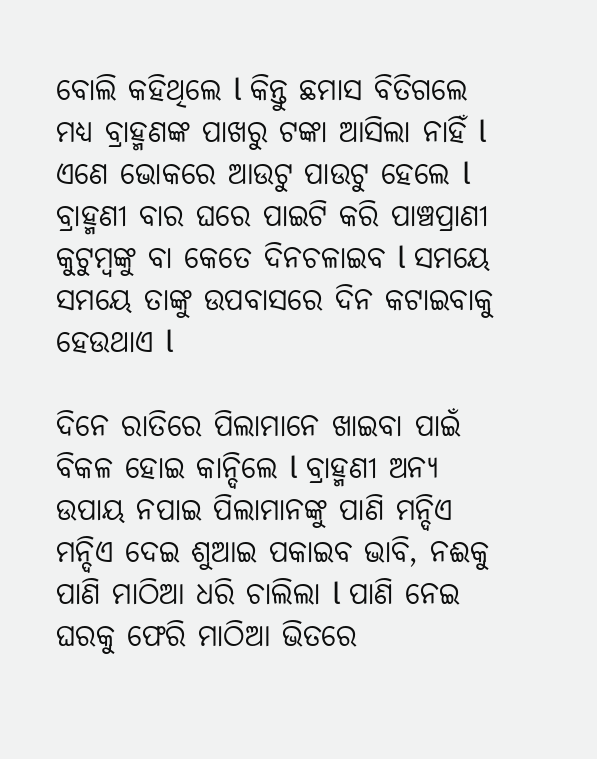ବୋଲି କହିଥିଲେ l କିନ୍ତୁ ଛମାସ ବିତିଗଲେ ମଧ୍ୟ ବ୍ରାହ୍ମଣଙ୍କ ପାଖରୁ ଟଙ୍କା ଆସିଲା ନାହିଁ l ଏଣେ ଭୋକରେ ଆଉଟୁ ପାଉଟୁ ହେଲେ l ବ୍ରାହ୍ମଣୀ ବାର ଘରେ ପାଇଟି କରି ପାଞ୍ଚପ୍ରାଣୀ କୁଟୁମ୍ବଙ୍କୁ ବା କେତେ ଦିନଚଳାଇବ l ସମୟେ ସମୟେ ତାଙ୍କୁ ଉପବାସରେ ଦିନ କଟାଇବାକୁ ହେଉଥାଏ l

ଦିନେ ରାତିରେ ପିଲାମାନେ ଖାଇବା ପାଇଁ ବିକଳ ହୋଇ କାନ୍ଦିଲେ l ବ୍ରାହ୍ମଣୀ ଅନ୍ୟ ଉପାୟ ନପାଇ ପିଲାମାନଙ୍କୁ ପାଣି ମନ୍ଦିଏ ମନ୍ଦିଏ ଦେଇ ଶୁଆଇ ପକାଇବ ଭାବି, ନଈକୁ ପାଣି ମାଠିଆ ଧରି ଚାଲିଲା l ପାଣି ନେଇ ଘରକୁ ଫେରି ମାଠିଆ ଭିତରେ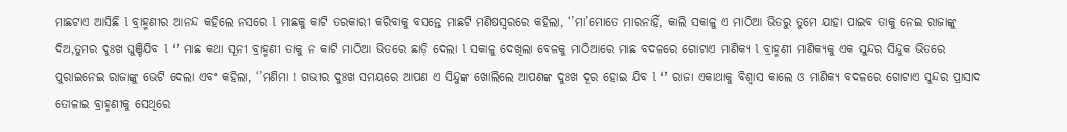ମାଛଟାଏ ଆସିଛି l ବ୍ରାହ୍ମଣୀର ଆନନ୍ଦ କହିଲେ ନସରେ l ମାଛକୁ କାଟି ତରକାରୀ କରିବାକୁ ବସନ୍ତେ ମାଛଟି ମଣିଷସ୍ଵରରେ କହିଲା, ‘’ମା’ମୋତେ ମାରନାହିଁ, କାଲି ସକାଳୁ ଏ ମାଠିଆ ଭିତରୁ ତୁମେ ଯାହା ପାଇବ ତାକୁ ନେଇ ରାଜାଙ୍କୁ ଦିଅ,ତୁମର ଦୁଃଖ ଘୁଞ୍ଚିଯିବ l ‘’ ମାଛ କଥା ସୂନୀ ବ୍ରାହ୍ମଣୀ ତାକୁ ନ କାଟି ମାଠିଆ ଭିତରେ ଛାଡ଼ି ଦେଲା l ସକାଳୁ ଦେଖିଲା ବେଳକୁ ମାଠିଆରେ ମାଛ ବଦଳରେ ଗୋଟାଏ ମାଣିକ୍ୟ l ବ୍ରାହ୍ମଣୀ ମାଣିକ୍ୟକୁ ଏକ ସୁନ୍ଦର ସିନ୍ଦୁକ ଭିତରେ ପୁରାଇନେଇ ରାଜାଙ୍କୁ ଭେଟି ଦେଲା ଏବଂ କହିଲା, ‘’ମଣିମା ! ଗଭୀର ଦୁଃଖ ସମୟରେ ଆପଣ ଏ ସିନ୍ଦୁଙ୍କ ଖୋଲିଲେ ଆପଣଙ୍କ ଦୁଃଖ ଦୂର ହୋଇ ଯିବ l ‘’ ରାଜା ଏକାଥାକୁ ବିଶ୍ବାସ କାଲେ ଓ ମାଣିକ୍ୟ ବଦଳରେ ଗୋଟାଏ ସୁନ୍ଦର ପ୍ରାସାଦ ତୋଳାଇ ବ୍ରାହ୍ମଣୀକୁ ସେଥିରେ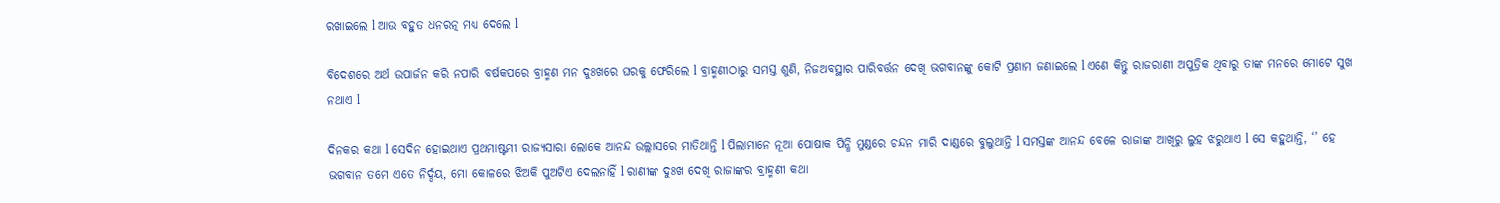ରଖାଇଲେ l ଆଉ ବହୁତ ଧନରତ୍ନ ମଧ୍ୟ ଦେଲେ l

ବିଦେଶରେ ଅର୍ଥ ଉପାର୍ଜନ କରି ନପାରି ବର୍ଷକପରେ ବ୍ରାହ୍ମଣ ମନ ଦୁଃଖରେ ଘରକୁ ଫେରିଲେ l ବ୍ରାହ୍ମଣୀଠାରୁ ସମସ୍ତ ଶୁଣି, ନିଜଅବସ୍ଥାର ପାରିବର୍ତ୍ତନ ଦେଖି ଭଗବାନଙ୍କୁ କୋଟି ପ୍ରଣାମ ଜଣାଇଲେ l ଏଣେ କିନ୍ତୁ ରାଜରାଣୀ ଅପୁତ୍ରିକ ଥିବାରୁ ତାଙ୍କ ମନରେ ମୋଟେ ସୁଖ ନଥାଏ l

ଦିନକର କଥା l ସେଦିନ ହୋଇଥାଏ ପ୍ରଥମାଷ୍ଟମୀ ରାଜ୍ୟସାରା ଲୋକେ ଆନନ୍ଦ ଉଲ୍ଲାସରେ ମାତିଥାନ୍ତି l ପିଲାମାନେ ନୂଆ ପୋଷାକ ପିନ୍ଧି ମୁଣ୍ଡରେ ଚନ୍ଦନ ମାରି ଦାଣ୍ଡରେ ବୁଲୁଥାନ୍ତି l ସମସ୍ତଙ୍କ ଆନନ୍ଦ ବେଳେ ରାଜାଙ୍କ ଆଖିରୁ ଲୁହ ଝରୁଥାଏ l ସେ କହୁଥାନ୍ତି, ‘’ ହେ ଭଗବାନ ତମେ ଏତେ ନିର୍ଦ୍ଦୟ, ମୋ କୋଳରେ ଝିଅକି ପୁଅଟିଏ ଦେଲନାହିଁ l ରାଣୀଙ୍କ ଦୁଃଖ ଦେଖି ରାଜାଙ୍କର ବ୍ରାହ୍ମଣୀ କଥା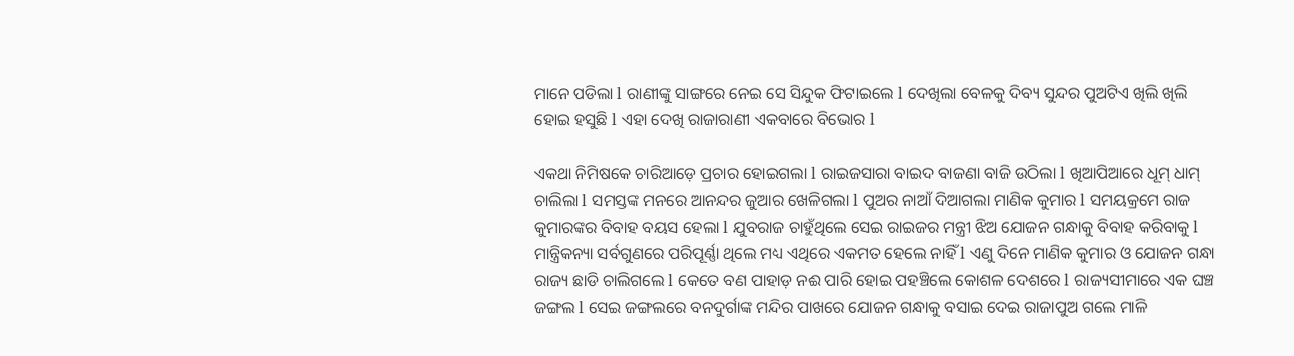ମାନେ ପଡିଲା l ରାଣୀଙ୍କୁ ସାଙ୍ଗରେ ନେଇ ସେ ସିନ୍ଦୁକ ଫିଟାଇଲେ l ଦେଖିଲା ବେଳକୁ ଦିବ୍ୟ ସୁନ୍ଦର ପୁଅଟିଏ ଖିଲି ଖିଲି ହୋଇ ହସୁଛି l ଏହା ଦେଖି ରାଜାରାଣୀ ଏକବାରେ ବିଭୋର l

ଏକଥା ନିମିଷକେ ଚାରିଆଡ଼େ ପ୍ରଚାର ହୋଇଗଲା l ରାଇଜସାରା ବାଇଦ ବାଜଣା ବାଜି ଉଠିଲା l ଖିଆପିଆରେ ଧୂମ୍ ଧାମ୍ ଚାଲିଲା l ସମସ୍ତଙ୍କ ମନରେ ଆନନ୍ଦର ଜୁଆର ଖେଳିଗଲା l ପୁଅର ନାଆଁ ଦିଆଗଲା ମାଣିକ କୁମାର l ସମୟକ୍ରମେ ରାଜ କୁମାରଙ୍କର ବିବାହ ବୟସ ହେଲା l ଯୁବରାଜ ଚାହୁଁଥିଲେ ସେଇ ରାଇଜର ମନ୍ତ୍ରୀ ଝିଅ ଯୋଜନ ଗନ୍ଧାକୁ ବିବାହ କରିବାକୁ l ମାନ୍ତ୍ରିକନ୍ୟା ସର୍ବଗୁଣରେ ପରିପୂର୍ଣ୍ଣା ଥିଲେ ମଧ୍ୟ ଏଥିରେ ଏକମତ ହେଲେ ନାହିଁ l ଏଣୁ ଦିନେ ମାଣିକ କୁମାର ଓ ଯୋଜନ ଗନ୍ଧା ରାଜ୍ୟ ଛାଡି ଚାଲିଗଲେ l କେତେ ବଣ ପାହାଡ଼ ନଈ ପାରି ହୋଇ ପହଞ୍ଚିଲେ କୋଶଳ ଦେଶରେ l ରାଜ୍ୟସୀମାରେ ଏକ ଘଞ୍ଚ ଜଙ୍ଗଲ l ସେଇ ଜଙ୍ଗଲରେ ବନଦୁର୍ଗାଙ୍କ ମନ୍ଦିର ପାଖରେ ଯୋଜନ ଗନ୍ଧାକୁ ବସାଇ ଦେଇ ରାଜାପୁଅ ଗଲେ ମାଳି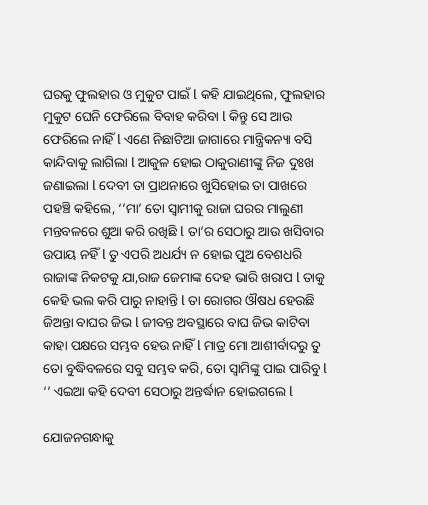ଘରକୁ ଫୁଲହାର ଓ ମୁକୁଟ ପାଇଁ l କହି ଯାଇଥିଲେ, ଫୁଲହାର ମୁକୁଟ ଘେନି ଫେରିଲେ ବିବାହ କରିବା l କିନ୍ତୁ ସେ ଆଉ ଫେରିଲେ ନାହିଁ l ଏଣେ ନିଛାଟିଆ ଜାଗାରେ ମାନ୍ତ୍ରିକନ୍ୟା ବସି କାନ୍ଦିବାକୁ ଲାଗିଲା l ଆକୁଳ ହୋଇ ଠାକୁରାଣୀଙ୍କୁ ନିଜ ଦୁଃଖ ଜଣାଇଲା l ଦେବୀ ତା ପ୍ରାଥନାରେ ଖୁସିହୋଇ ତା ପାଖରେ ପହଞ୍ଚି କହିଲେ, ‘’ମା’ ତୋ ସ୍ଵାମୀକୁ ରାଜା ଘରର ମାଲୁଣୀ ମନ୍ତବଳରେ ଶୁଆ କରି ରଖିଛି l ତା’ର ସେଠାରୁ ଆଉ ଖସିବାର ଉପାୟ ନହିଁ l ତୁ ଏପରି ଅଧର୍ଯ୍ୟ ନ ହୋଇ ପୁଅ ବେଶଧରି ରାଜାଙ୍କ ନିକଟକୁ ଯା,ରାଜ ଜେମାଙ୍କ ଦେହ ଭାରି ଖରାପ l ତାକୁ କେହି ଭଲ କରି ପାରୁ ନାହାନ୍ତି l ତା ରୋଗର ଔଷଧ ହେଉଛି ଜିଅନ୍ତା ବାଘର ଜିଭ l ଜୀବନ୍ତ ଅବସ୍ଥାରେ ବାଘ ଜିଭ କାଟିବା କାହା ପକ୍ଷରେ ସମ୍ଭବ ହେଉ ନାହିଁ l ମାତ୍ର ମୋ ଆଶୀର୍ବାଦରୁ ତୁ ତୋ ବୁଦ୍ଧିବଳରେ ସବୁ ସମ୍ଭବ କରି, ତୋ ସ୍ଵାମିଙ୍କୁ ପାଇ ପାରିବୁ l ‘’ ଏଇଆ କହି ଦେବୀ ସେଠାରୁ ଅନ୍ତର୍ଦ୍ଧାନ ହୋଇଗଲେ l

ଯୋଜନଗନ୍ଧାକୁ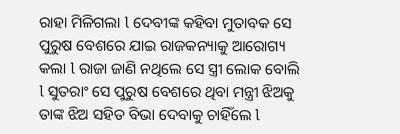ରାହା ମିଳିଗଲା l ଦେବୀଙ୍କ କହିବା ମୁତାବକ ସେ ପୁରୁଷ ବେଶରେ ଯାଇ ରାଜକନ୍ୟାକୁ ଆରୋଗ୍ୟ କଲା l ରାଜା ଜାଣି ନଥିଲେ ସେ ସ୍ତ୍ରୀ ଲୋକ ବୋଲି l ସୁତରାଂ ସେ ପୁରୁଷ ବେଶରେ ଥିବା ମନ୍ତ୍ରୀ ଝିଅକୁ ତାଙ୍କ ଝିଅ ସହିତ ବିଭା ଦେବାକୁ ଚାହିଁଲେ l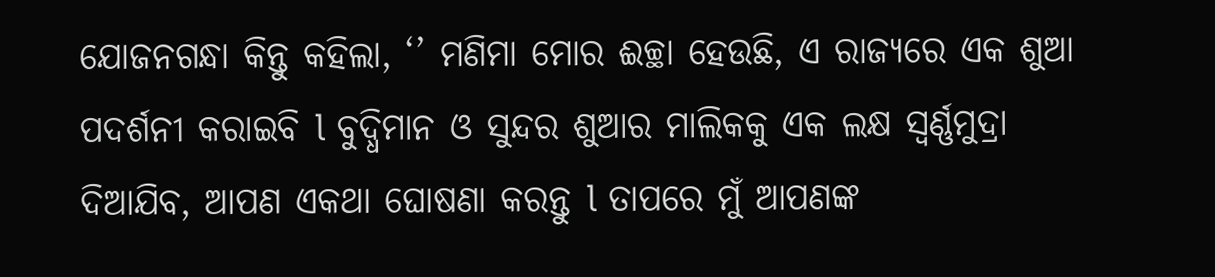ଯୋଜନଗନ୍ଧା କିନ୍ତୁ କହିଲା, ‘’ ମଣିମା ମୋର ଈଚ୍ଛା ହେଉଛି, ଏ ରାଜ୍ୟରେ ଏକ ଶୁଆ ପଦର୍ଶନୀ କରାଇବି l ବୁଦ୍ଧିମାନ ଓ ସୁନ୍ଦର ଶୁଆର ମାଲିକକୁ ଏକ ଲକ୍ଷ ସ୍ଵର୍ଣ୍ଣମୁଦ୍ରା ଦିଆଯିବ, ଆପଣ ଏକଥା ଘୋଷଣା କରନ୍ତୁ l ତାପରେ ମୁଁ ଆପଣଙ୍କ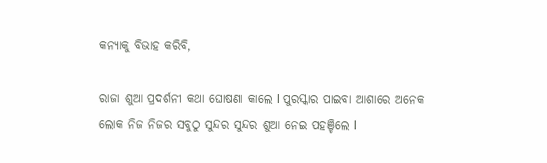କନ୍ୟାକୁ ବିଭାହ କରିବି,

ରାଜା ଶୁଆ ପ୍ରଦର୍ଶନୀ କଥା ଘୋଷଣା କାଲେ l ପୁରସ୍କାର ପାଇବା ଆଶାରେ ଅନେକ ଲୋକ ନିଜ ନିଜର ସବୁଠୁ ସୁନ୍ଦର ସୁନ୍ଦର ଶୁଆ ନେଇ ପହଞ୍ଚିଲେ l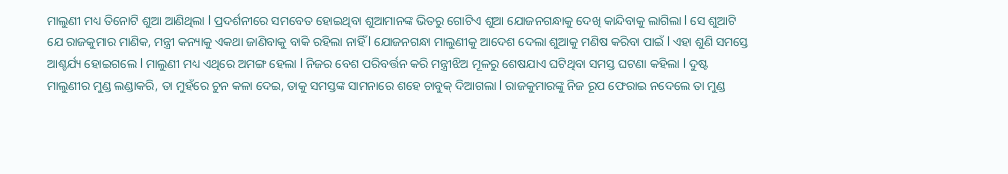ମାଲୁଣୀ ମଧ୍ୟ ତିନୋଟି ଶୁଆ ଆଣିଥିଲା l ପ୍ରଦର୍ଶନୀରେ ସମବେତ ହୋଇଥିବା ଶୁଆମାନଙ୍କ ଭିତରୁ ଗୋଟିଏ ଶୁଆ ଯୋଜନଗନ୍ଧାକୁ ଦେଖି କାନ୍ଦିବାକୁ ଲାଗିଲା l ସେ ଶୁଆଟି ଯେ ରାଜକୁମାର ମାଣିକ, ମନ୍ତ୍ରୀ କନ୍ୟାକୁ ଏକଥା ଜାଣିବାକୁ ବାକି ରହିଲା ନାହିଁ l ଯୋଜନଗନ୍ଧା ମାଲୁଣୀକୁ ଆଦେଶ ଦେଲା ଶୁଆକୁ ମଣିଷ କରିବା ପାଇଁ l ଏହା ଶୁଣି ସମସ୍ତେ ଆଶ୍ଚର୍ଯ୍ୟ ହୋଇଗଲେ l ମାଲୁଣୀ ମଧ୍ୟ ଏଥିରେ ଅମଙ୍ଗ ହେଲା l ନିଜର ବେଶ ପରିବର୍ତ୍ତନ କରି ମନ୍ତ୍ରୀଝିଅ ମୂଳରୁ ଶେଷଯାଏ ଘଟିଥିବା ସମସ୍ତ ଘଟଣା କହିଲା l ଦୁଷ୍ଟ ମାଲୁଣୀର ମୁଣ୍ଡ ଲଣ୍ଡାକରି, ତା ମୁହଁରେ ଚୁନ କଳା ଦେଇ, ତାକୁ ସମସ୍ତଙ୍କ ସାମନାରେ ଶହେ ଚାବୁକ୍ ଦିଆଗଲା l ରାଜକୁମାରଙ୍କୁ ନିଜ ରୂପ ଫେରାଇ ନଦେଲେ ତା ମୁଣ୍ଡ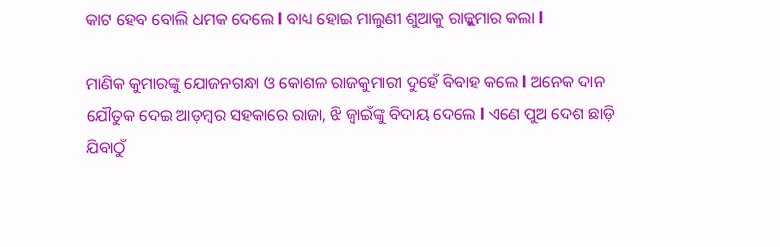କାଟ ହେବ ବୋଲି ଧମକ ଦେଲେ l ବାଧ୍ୟ ହୋଇ ମାଲୁଣୀ ଶୁଆକୁ ରାଜ୍କୁମାର କଲା l

ମାଣିକ କୁମାରଙ୍କୁ ଯୋଜନଗନ୍ଧା ଓ କୋଶଳ ରାଜକୁମାରୀ ଦୁହେଁ ବିବାହ କଲେ l ଅନେକ ଦାନ ଯୌତୁକ ଦେଇ ଆଡ଼ମ୍ବର ସହକାରେ ରାଜା, ଝି ଜ୍ଵାଇଁଙ୍କୁ ବିଦାୟ ଦେଲେ l ଏଣେ ପୁଅ ଦେଶ ଛାଡ଼ି ଯିବାଠୁଁ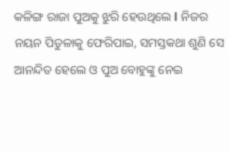କଳିଙ୍ଗ ରାଜା ପୁଅକୁ ଝୁରି ହେଉଥିଲେ l ନିଜର ନୟନ ପିତୁଳାକୁ ଫେରିପାଇ, ସମସ୍ତକଥା ଶୁଣି ସେ ଆନନ୍ଦିତ ହେଲେ ଓ ପୁଅ ବୋହୁଙ୍କୁ ନେଇ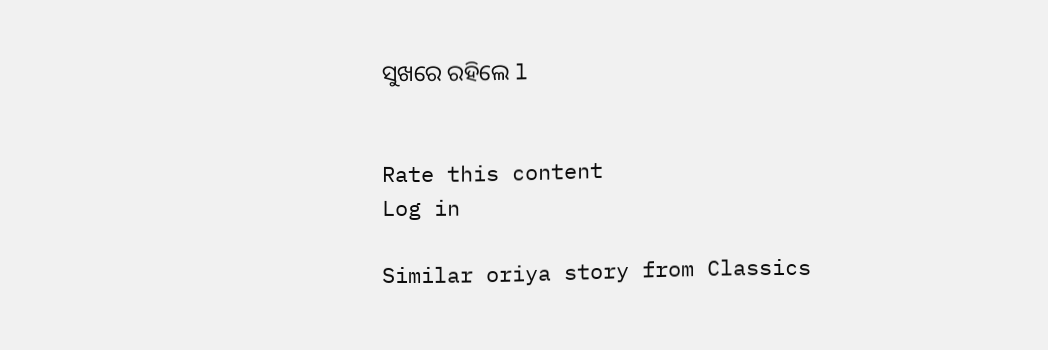ସୁଖରେ ରହିଲେ l


Rate this content
Log in

Similar oriya story from Classics